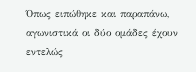Όπως ειπώθηκε και παραπάνω, αγωνιστικά οι δύο ομάδες έχουν εντελώς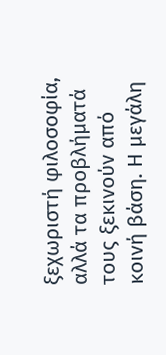ξεχωριστή φιλοσοφία, αλλά τα προβλήματά τους ξεκινούν από κοινή βάση. Η μεγάλη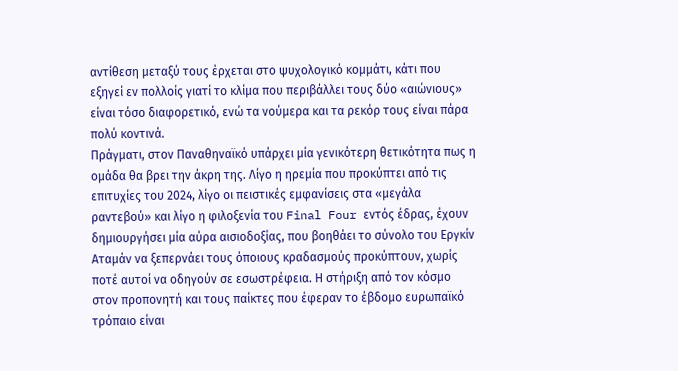αντίθεση μεταξύ τους έρχεται στο ψυχολογικό κομμάτι, κάτι που εξηγεί εν πολλοίς γιατί το κλίμα που περιβάλλει τους δύο «αιώνιους» είναι τόσο διαφορετικό, ενώ τα νούμερα και τα ρεκόρ τους είναι πάρα πολύ κοντινά.
Πράγματι, στον Παναθηναϊκό υπάρχει μία γενικότερη θετικότητα πως η ομάδα θα βρει την άκρη της. Λίγο η ηρεμία που προκύπτει από τις επιτυχίες του 2024, λίγο οι πειστικές εμφανίσεις στα «μεγάλα ραντεβού» και λίγο η φιλοξενία του Final Four εντός έδρας, έχουν δημιουργήσει μία αύρα αισιοδοξίας, που βοηθάει το σύνολο του Εργκίν Αταμάν να ξεπερνάει τους όποιους κραδασμούς προκύπτουν, χωρίς ποτέ αυτοί να οδηγούν σε εσωστρέφεια. Η στήριξη από τον κόσμο στον προπονητή και τους παίκτες που έφεραν το έβδομο ευρωπαϊκό τρόπαιο είναι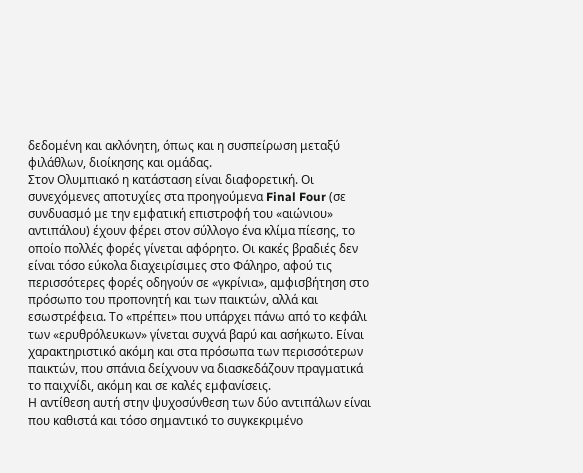δεδομένη και ακλόνητη, όπως και η συσπείρωση μεταξύ φιλάθλων, διοίκησης και ομάδας.
Στον Ολυμπιακό η κατάσταση είναι διαφορετική. Οι συνεχόμενες αποτυχίες στα προηγούμενα Final Four (σε συνδυασμό με την εμφατική επιστροφή του «αιώνιου» αντιπάλου) έχουν φέρει στον σύλλογο ένα κλίμα πίεσης, το οποίο πολλές φορές γίνεται αφόρητο. Οι κακές βραδιές δεν είναι τόσο εύκολα διαχειρίσιμες στο Φάληρο, αφού τις περισσότερες φορές οδηγούν σε «γκρίνια», αμφισβήτηση στο πρόσωπο του προπονητή και των παικτών, αλλά και εσωστρέφεια. Το «πρέπει» που υπάρχει πάνω από το κεφάλι των «ερυθρόλευκων» γίνεται συχνά βαρύ και ασήκωτο. Είναι χαρακτηριστικό ακόμη και στα πρόσωπα των περισσότερων παικτών, που σπάνια δείχνουν να διασκεδάζουν πραγματικά το παιχνίδι, ακόμη και σε καλές εμφανίσεις.
Η αντίθεση αυτή στην ψυχοσύνθεση των δύο αντιπάλων είναι που καθιστά και τόσο σημαντικό το συγκεκριμένο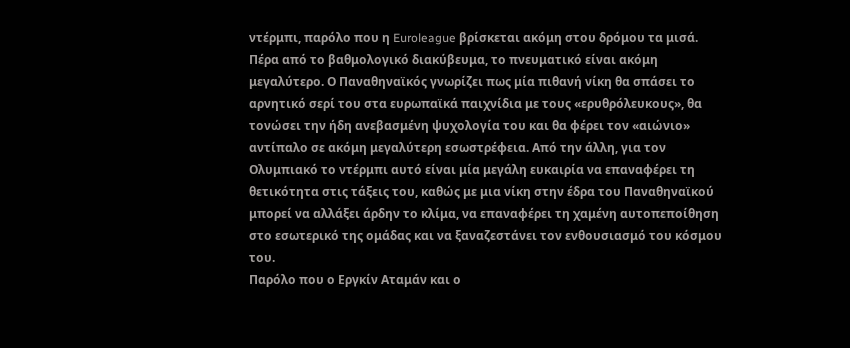ντέρμπι, παρόλο που η Euroleague βρίσκεται ακόμη στου δρόμου τα μισά. Πέρα από το βαθμολογικό διακύβευμα, το πνευματικό είναι ακόμη μεγαλύτερο. Ο Παναθηναϊκός γνωρίζει πως μία πιθανή νίκη θα σπάσει το αρνητικό σερί του στα ευρωπαϊκά παιχνίδια με τους «ερυθρόλευκους», θα τονώσει την ήδη ανεβασμένη ψυχολογία του και θα φέρει τον «αιώνιο» αντίπαλο σε ακόμη μεγαλύτερη εσωστρέφεια. Από την άλλη, για τον Ολυμπιακό το ντέρμπι αυτό είναι μία μεγάλη ευκαιρία να επαναφέρει τη θετικότητα στις τάξεις του, καθώς με μια νίκη στην έδρα του Παναθηναϊκού μπορεί να αλλάξει άρδην το κλίμα, να επαναφέρει τη χαμένη αυτοπεποίθηση στο εσωτερικό της ομάδας και να ξαναζεστάνει τον ενθουσιασμό του κόσμου του.
Παρόλο που ο Εργκίν Αταμάν και ο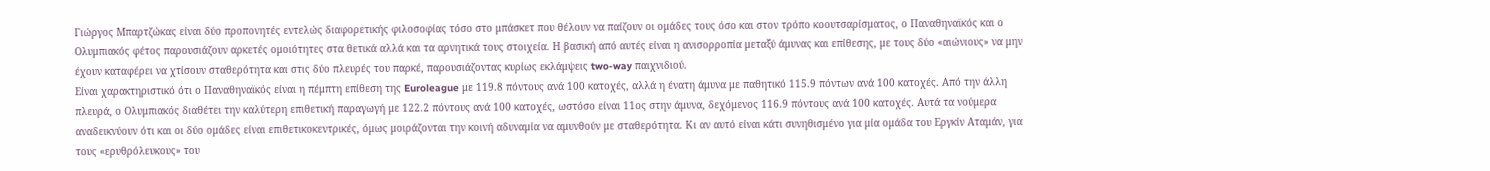Γιώργος Μπαρτζώκας είναι δύο προπονητές εντελώς διαφορετικής φιλοσοφίας τόσο στο μπάσκετ που θέλουν να παίζουν οι ομάδες τους όσο και στον τρόπο κοουτσαρίσματος, ο Παναθηναϊκός και ο Ολυμπιακός φέτος παρουσιάζουν αρκετές ομοιότητες στα θετικά αλλά και τα αρνητικά τους στοιχεία. Η βασική από αυτές είναι η ανισορροπία μεταξύ άμυνας και επίθεσης, με τους δύο «αιώνιους» να μην έχουν καταφέρει να χτίσουν σταθερότητα και στις δύο πλευρές του παρκέ, παρουσιάζοντας κυρίως εκλάμψεις two-way παιχνιδιού.
Είναι χαρακτηριστικό ότι ο Παναθηναϊκός είναι η πέμπτη επίθεση της Euroleague με 119.8 πόντους ανά 100 κατοχές, αλλά η ένατη άμυνα με παθητικό 115.9 πόντων ανά 100 κατοχές. Από την άλλη πλευρά, ο Ολυμπιακός διαθέτει την καλύτερη επιθετική παραγωγή με 122.2 πόντους ανά 100 κατοχές, ωστόσο είναι 11ος στην άμυνα, δεχόμενος 116.9 πόντους ανά 100 κατοχές. Αυτά τα νούμερα αναδεικνύουν ότι και οι δύο ομάδες είναι επιθετικοκεντρικές, όμως μοιράζονται την κοινή αδυναμία να αμυνθούν με σταθερότητα. Κι αν αυτό είναι κάτι συνηθισμένο για μία ομάδα του Εργκίν Αταμάν, για τους «ερυθρόλευκους» του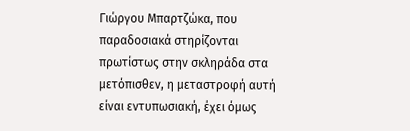Γιώργου Μπαρτζώκα, που παραδοσιακά στηρίζονται πρωτίστως στην σκληράδα στα μετόπισθεν, η μεταστροφή αυτή είναι εντυπωσιακή, έχει όμως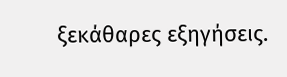ξεκάθαρες εξηγήσεις.